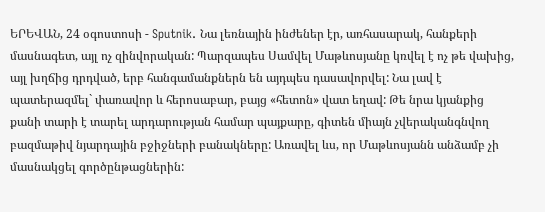ԵՐԵՎԱՆ, 24 օգոստոսի - Sputnik. Նա լեռնային ինժեներ էր, առհասարակ, հանքերի մասնագետ, այլ ոչ զինվորական: Պարզապես Սամվել Մաթևոսյանը կռվել է ոչ թե վախից, այլ խղճից դրդված, երբ հանգամանքներն են այդպես դասավորվել: Նա լավ է պատերազմել` փառավոր և հերոսաբար, բայց «հետոն» վատ եղավ: Թե նրա կյանքից քանի տարի է տարել արդարության համար պայքարը, գիտեն միայն չվերականգնվող բազմաթիվ նյարդային բջիջների բանակները: Առավել ևս, որ Մաթևոսյանն անձամբ չի մասնակցել գործընթացներին: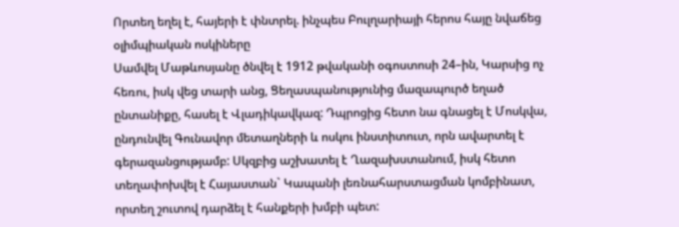Որտեղ եղել է, հայերի է փնտրել. ինչպես Բուլղարիայի հերոս հայը նվաճեց օլիմպիական ոսկիները
Սամվել Մաթևոսյանը ծնվել է 1912 թվականի օգոստոսի 24–ին, Կարսից ոչ հեռու, իսկ վեց տարի անց, Ցեղասպանությունից մազապուրծ եղած ընտանիքը, հասել է Վլադիկավկազ: Դպրոցից հետո նա գնացել է Մոսկվա, ընդունվել Գունավոր մետաղների և ոսկու ինստիտուտ, որն ավարտել է գերազանցությամբ: Սկզբից աշխատել է Ղազախստանում, իսկ հետո տեղափոխվել է Հայաստան` Կապանի լեռնահարստացման կոմբինատ, որտեղ շուտով դարձել է հանքերի խմբի պետ: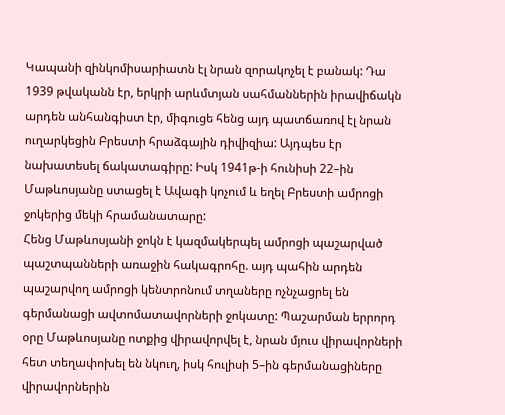Կապանի զինկոմիսարիատն էլ նրան զորակոչել է բանակ: Դա 1939 թվականն էր, երկրի արևմտյան սահմաններին իրավիճակն արդեն անհանգիստ էր, միգուցե հենց այդ պատճառով էլ նրան ուղարկեցին Բրեստի հրաձգային դիվիզիա: Այդպես էր նախատեսել ճակատագիրը: Իսկ 1941թ-ի հունիսի 22–ին Մաթևոսյանը ստացել է Ավագի կոչում և եղել Բրեստի ամրոցի ջոկերից մեկի հրամանատարը:
Հենց Մաթևոսյանի ջոկն է կազմակերպել ամրոցի պաշարված պաշտպանների առաջին հակագրոհը. այդ պահին արդեն պաշարվող ամրոցի կենտրոնում տղաները ոչնչացրել են գերմանացի ավտոմատավորների ջոկատը: Պաշարման երրորդ օրը Մաթևոսյանը ոտքից վիրավորվել է, նրան մյուս վիրավորների հետ տեղափոխել են նկուղ, իսկ հուլիսի 5–ին գերմանացիները վիրավորներին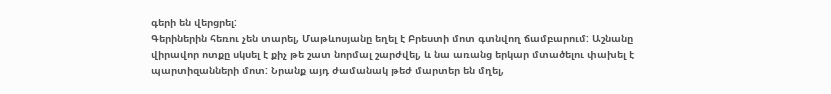գերի են վերցրել:
Գերիներին հեռու չեն տարել, Մաթևոսյանը եղել է Բրեստի մոտ գտնվող ճամբարում: Աշնանը վիրավոր ոտքը սկսել է քիչ թե շատ նորմալ շարժվել, և նա առանց երկար մտածելու փախել է պարտիզանների մոտ: Նրանք այդ ժամանակ թեժ մարտեր են մղել,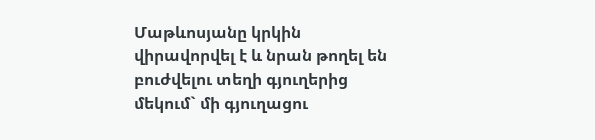Մաթևոսյանը կրկին վիրավորվել է և նրան թողել են բուժվելու տեղի գյուղերից մեկում` մի գյուղացու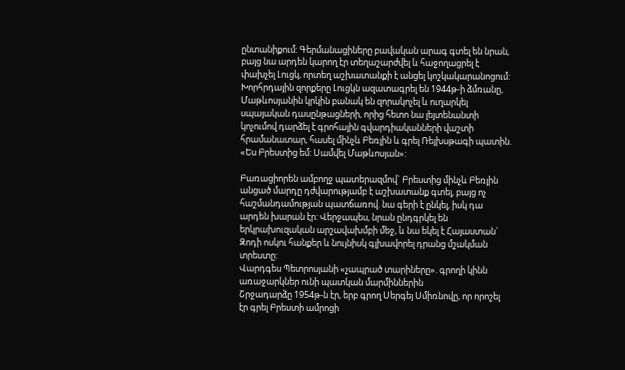ընտանիքում: Գերմանացիները բավական արագ գտել են նրան, բայց նա արդեն կարող էր տեղաշարժվել և հաջողացրել է փախչել Լուցկ, որտեղ աշխատանքի է անցել կոշկակարանոցում:
Խորհրդային զորքերը Լուցկն ազատագրել են 1944թ-ի ձմռանը, Մաթևոսյանին կրկին բանակ են զորակոչել և ուղարկել սպայական դասընթացների, որից հետո նա լեյտենանտի կոչումով դարձել է գրոհային գվարդիականների վաշտի հրամանատար, հասել մինչև Բեռլին և գրել Ռեյխսթագի պատին. «Ես Բրեստից եմ: Սամվել Մաթևոսյան»:

Բառացիորեն ամբողջ պատերազմով` Բրեստից մինչև Բեռլին անցած մարդը դժվարությամբ է աշխատանք գտել, բայց ոչ հաշմանդամության պատճառով. նա գերի է ընկել, իսկ դա արդեն խարան էր: Վերջապես, նրան ընդգրկել են երկրախուզական արշավախմբի մեջ, և նա եկել է Հայաստան` Զոդի ոսկու հանքեր և նույնիսկ գլխավորել դրանց մշակման տրեստը:
Վարդգես Պետրոսյանի «չապրած տարիները». գրողի կինն առաջարկներ ունի պատկան մարմիններին
Շրջադարձը 1954թ-ն էր, երբ գրող Սերգեյ Սմիռնովը, որ որոշել էր գրել Բրեստի ամրոցի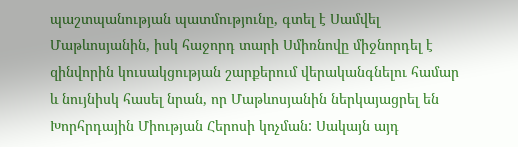պաշտպանության պատմությունը, գտել է Սամվել Մաթևոսյանին, իսկ հաջորդ տարի Սմիռնովը միջնորդել է զինվորին կուսակցության շարքերում վերականգնելու համար և նույնիսկ հասել նրան, որ Մաթևոսյանին ներկայացրել են Խորհրդային Միության Հերոսի կոչման: Սակայն այդ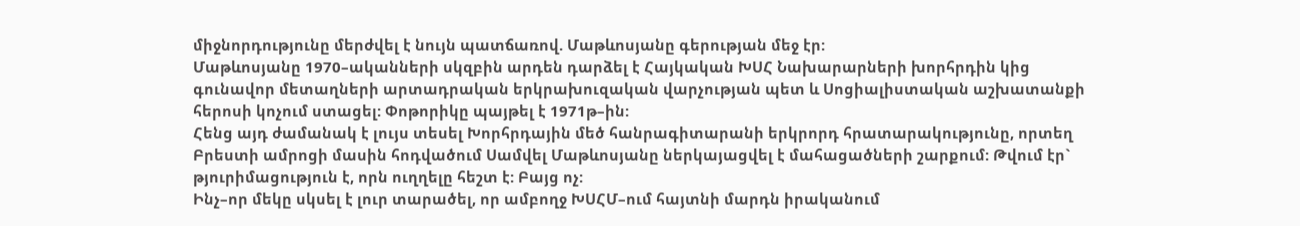միջնորդությունը մերժվել է նույն պատճառով. Մաթևոսյանը գերության մեջ էր:
Մաթևոսյանը 1970–ականների սկզբին արդեն դարձել է Հայկական ԽՍՀ Նախարարների խորհրդին կից գունավոր մետաղների արտադրական երկրախուզական վարչության պետ և Սոցիալիստական աշխատանքի հերոսի կոչում ստացել: Փոթորիկը պայթել է 1971թ–ին:
Հենց այդ ժամանակ է լույս տեսել Խորհրդային մեծ հանրագիտարանի երկրորդ հրատարակությունը, որտեղ Բրեստի ամրոցի մասին հոդվածում Սամվել Մաթևոսյանը ներկայացվել է մահացածների շարքում: Թվում էր` թյուրիմացություն է, որն ուղղելը հեշտ է: Բայց ոչ:
Ինչ–որ մեկը սկսել է լուր տարածել, որ ամբողջ ԽՍՀՄ–ում հայտնի մարդն իրականում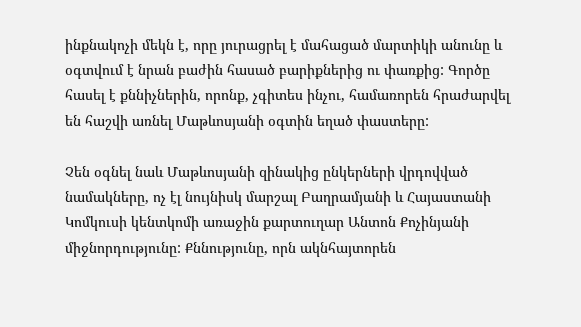ինքնակոչի մեկն է, որը յուրացրել է մահացած մարտիկի անունը և օգտվում է նրան բաժին հասած բարիքներից ու փառքից: Գործը հասել է քննիչներին, որոնք, չգիտես ինչու, համառորեն հրաժարվել են հաշվի առնել Մաթևոսյանի օգտին եղած փաստերը:

Չեն օգնել նաև Մաթևոսյանի զինակից ընկերների վրդովված նամակները, ոչ էլ նույնիսկ մարշալ Բաղրամյանի և Հայաստանի Կոմկուսի կենտկոմի առաջին քարտուղար Անտոն Քոչինյանի միջնորդությունը: Քննությունը, որն ակնհայտորեն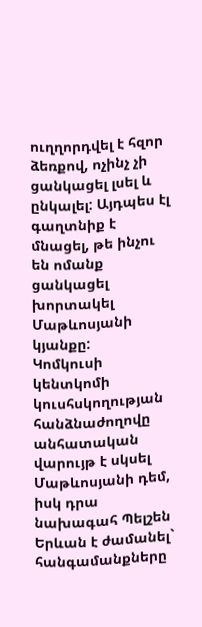ուղղորդվել է հզոր ձեռքով, ոչինչ չի ցանկացել լսել և ընկալել: Այդպես էլ գաղտնիք է մնացել, թե ինչու են ոմանք ցանկացել խորտակել Մաթևոսյանի կյանքը:
Կոմկուսի կենտկոմի կուսհսկողության հանձնաժողովը անհատական վարույթ է սկսել Մաթևոսյանի դեմ, իսկ դրա նախագահ Պելշեն Երևան է ժամանել` հանգամանքները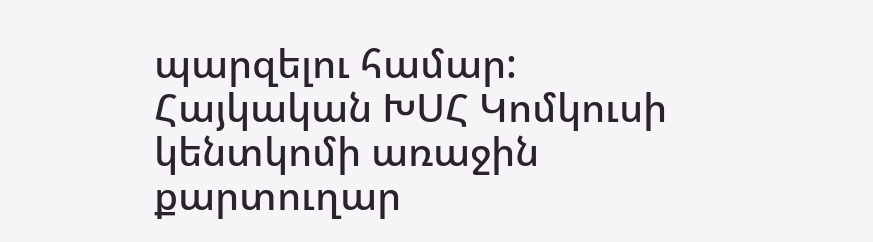պարզելու համար: Հայկական ԽՍՀ Կոմկուսի կենտկոմի առաջին քարտուղար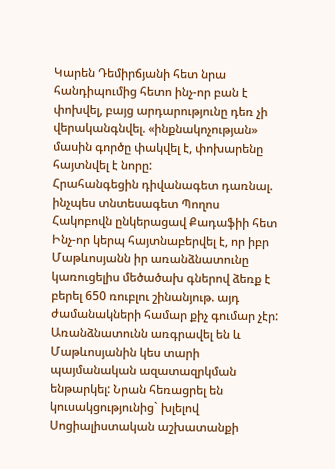Կարեն Դեմիրճյանի հետ նրա հանդիպումից հետո ինչ-որ բան է փոխվել, բայց արդարությունը դեռ չի վերականգնվել. «ինքնակոչության» մասին գործը փակվել է, փոխարենը հայտնվել է նորը:
Հրահանգեցին դիվանագետ դառնալ. ինչպես տնտեսագետ Պողոս Հակոբովն ընկերացավ Քադաֆիի հետ
Ինչ-որ կերպ հայտնաբերվել է, որ իբր Մաթևոսյանն իր առանձնատունը կառուցելիս մեծածախ գներով ձեռք է բերել 650 ռուբլու շինանյութ. այդ ժամանակների համար քիչ գումար չէր: Առանձնատունն առգրավել են և Մաթևոսյանին կես տարի պայմանական ազատազրկման ենթարկել: Նրան հեռացրել են կուսակցությունից` խլելով Սոցիալիստական աշխատանքի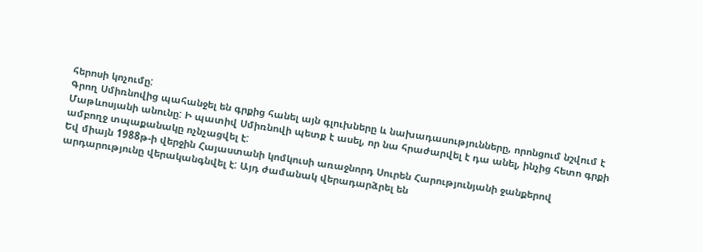հերոսի կոչումը:
Գրող Սմիռնովից պահանջել են գրքից հանել այն գլուխները և նախադասությունները, որոնցում նշվում է Մաթևոսյանի անունը: Ի պատիվ Սմիռնովի պետք է ասել, որ նա հրաժարվել է դա անել, ինչից հետո գրքի ամբողջ տպաքանակը ոչնչացվել է:
Եվ միայն 1988թ-ի վերջին Հայաստանի կոմկուսի առաջնորդ Սուրեն Հարությունյանի ջանքերով արդարությունը վերականգնվել է: Այդ ժամանակ վերադարձրել են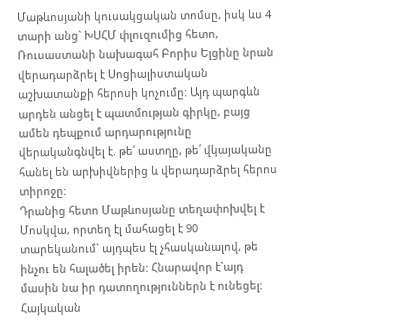Մաթևոսյանի կուսակցական տոմսը, իսկ ևս 4 տարի անց` ԽՍՀՄ փլուզումից հետո, Ռուսաստանի նախագահ Բորիս Ելցինը նրան վերադարձրել է Սոցիալիստական աշխատանքի հերոսի կոչումը: Այդ պարգևն արդեն անցել է պատմության գիրկը, բայց ամեն դեպքում արդարությունը վերականգնվել է. թե՛ աստղը, թե՛ վկայականը հանել են արխիվներից և վերադարձրել հերոս տիրոջը:
Դրանից հետո Մաթևոսյանը տեղափոխվել է Մոսկվա, որտեղ էլ մահացել է 90 տարեկանում` այդպես էլ չհասկանալով, թե ինչու են հալածել իրեն: Հնարավոր է`այդ մասին նա իր դատողություններն է ունեցել: Հայկական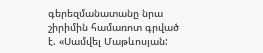գերեզմանատանը նրա շիրիմին համառոտ գրված է. «Սամվել Մաթևոսյան: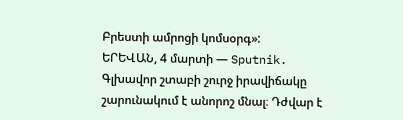Բրեստի ամրոցի կոմսօրգ»:
ԵՐԵՎԱՆ, 4 մարտի — Sputnik. Գլխավոր շտաբի շուրջ իրավիճակը շարունակում է անորոշ մնալ։ Դժվար է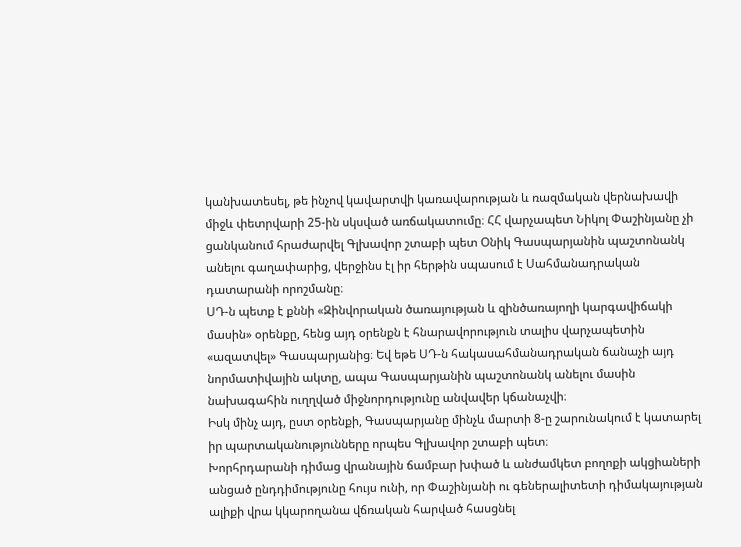կանխատեսել, թե ինչով կավարտվի կառավարության և ռազմական վերնախավի միջև փետրվարի 25-ին սկսված առճակատումը։ ՀՀ վարչապետ Նիկոլ Փաշինյանը չի ցանկանում հրաժարվել Գլխավոր շտաբի պետ Օնիկ Գասպարյանին պաշտոնանկ անելու գաղափարից, վերջինս էլ իր հերթին սպասում է Սահմանադրական դատարանի որոշմանը։
ՍԴ-ն պետք է քննի «Զինվորական ծառայության և զինծառայողի կարգավիճակի մասին» օրենքը, հենց այդ օրենքն է հնարավորություն տալիս վարչապետին «ազատվել» Գասպարյանից։ Եվ եթե ՍԴ-ն հակասահմանադրական ճանաչի այդ նորմատիվային ակտը, ապա Գասպարյանին պաշտոնանկ անելու մասին նախագահին ուղղված միջնորդությունը անվավեր կճանաչվի։
Իսկ մինչ այդ, ըստ օրենքի, Գասպարյանը մինչև մարտի 8-ը շարունակում է կատարել իր պարտականությունները որպես Գլխավոր շտաբի պետ։
Խորհրդարանի դիմաց վրանային ճամբար խփած և անժամկետ բողոքի ակցիաների անցած ընդդիմությունը հույս ունի, որ Փաշինյանի ու գեներալիտետի դիմակայության ալիքի վրա կկարողանա վճռական հարված հասցնել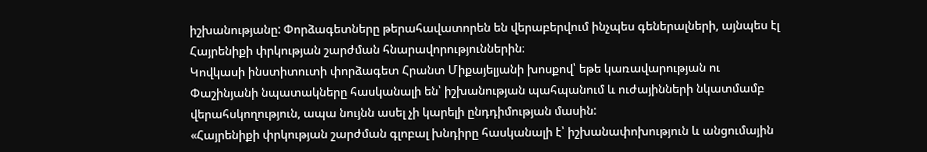իշխանությանը: Փորձագետները թերահավատորեն են վերաբերվում ինչպես գեներալների, այնպես էլ Հայրենիքի փրկության շարժման հնարավորություններին։
Կովկասի ինստիտուտի փորձագետ Հրանտ Միքայելյանի խոսքով՝ եթե կառավարության ու Փաշինյանի նպատակները հասկանալի են՝ իշխանության պահպանում և ուժայինների նկատմամբ վերահսկողություն, ապա նույնն ասել չի կարելի ընդդիմության մասին:
«Հայրենիքի փրկության շարժման գլոբալ խնդիրը հասկանալի է՝ իշխանափոխություն և անցումային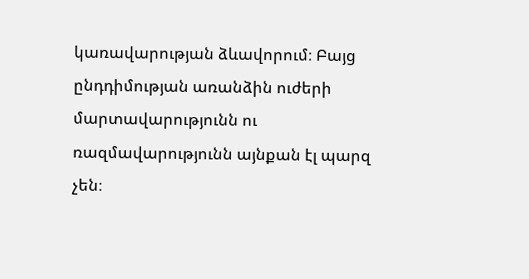կառավարության ձևավորում։ Բայց ընդդիմության առանձին ուժերի մարտավարությունն ու ռազմավարությունն այնքան էլ պարզ չեն։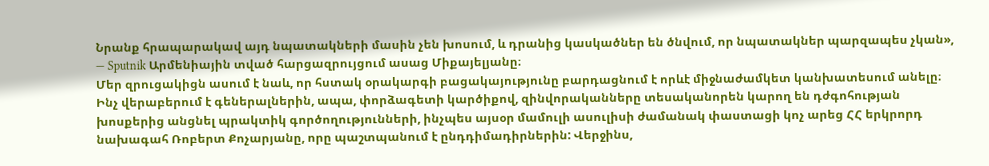Նրանք հրապարակավ այդ նպատակների մասին չեն խոսում, և դրանից կասկածներ են ծնվում, որ նպատակներ պարզապես չկան», — Sputnik Արմենիային տված հարցազրույցում ասաց Միքայելյանը։
Մեր զրուցակիցն ասում է նաև, որ հստակ օրակարգի բացակայությունը բարդացնում է որևէ միջնաժամկետ կանխատեսում անելը։
Ինչ վերաբերում է գեներալներին, ապա, փորձագետի կարծիքով, զինվորականները տեսականորեն կարող են դժգոհության խոսքերից անցնել պրակտիկ գործողությունների, ինչպես այսօր մամուլի ասուլիսի ժամանակ փաստացի կոչ արեց ՀՀ երկրորդ նախագահ Ռոբերտ Քոչարյանը, որը պաշտպանում է ընդդիմադիրներին: Վերջինս,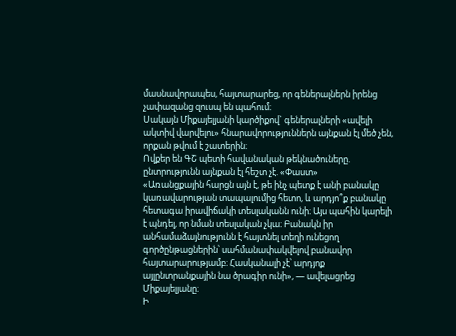մասնավորապես, հայտարարեց, որ գեներալներն իրենց չափազանց զուսպ են պահում։
Սակայն Միքայելյանի կարծիքով` գեներալների «ավելի ակտիվ վարվելու» հնարավորություններն այնքան էլ մեծ չեն, որքան թվում է շատերին։
Ովքեր են ԳՇ պետի հավանական թեկնածուները. ընտրությունն այնքան էլ հեշտ չէ. «Փաստ»
«Առանցքային հարցն այն է, թե ինչ պետք է անի բանակը կառավարության տապալումից հետո, և արդյո՞ք բանակը հետագա իրավիճակի տեսլականն ունի։ Այս պահին կարելի է պնդել, որ նման տեսլական չկա։ Բանակն իր անհամաձայնությունն է հայտնել տեղի ունեցող գործընթացներին՝ սահմանափակվելով բանավոր հայտարարությամբ։ Հասկանալի չէ՝ արդյոք այլընտրանքային նա ծրագիր ունի», — ավելացրեց Միքայելյանը։
Ի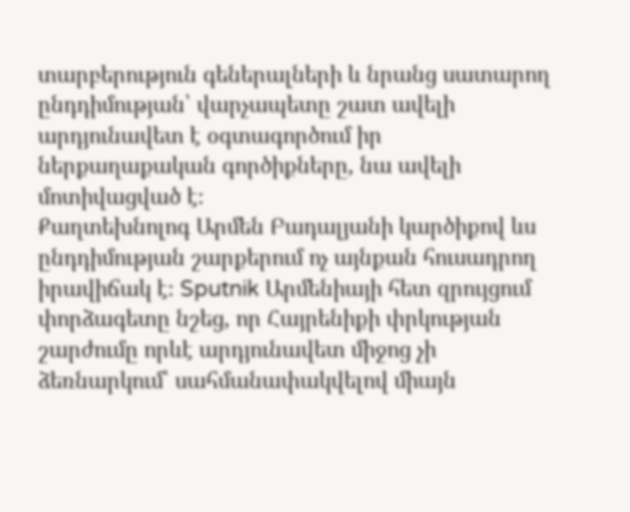տարբերություն գեներալների և նրանց սատարող ընդդիմության՝ վարչապետը շատ ավելի արդյունավետ է օգտագործում իր ներքաղաքական գործիքները, նա ավելի մոտիվացված է։
Քաղտեխնոլոգ Արմեն Բադալյանի կարծիքով ևս ընդդիմության շարքերում ոչ այնքան հուսադրող իրավիճակ է։ Sputnik Արմենիայի հետ զրույցում փորձագետը նշեց, որ Հայրենիքի փրկության շարժումը որևէ արդյունավետ միջոց չի ձեռնարկում՝ սահմանափակվելով միայն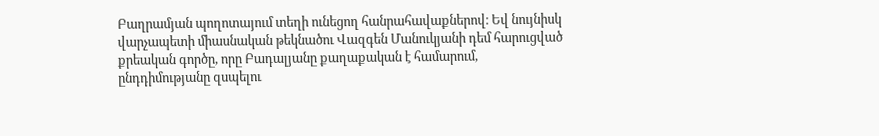Բաղրամյան պողոտայում տեղի ունեցող հանրահավաքներով։ Եվ նույնիսկ վարչապետի միասնական թեկնածու Վազգեն Մանուկյանի դեմ հարուցված քրեական գործը, որը Բադալյանը քաղաքական է համարում, ընդդիմությանը զսպելու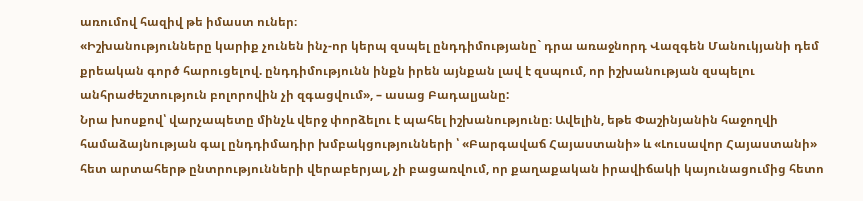առումով հազիվ թե իմաստ ուներ։
«Իշխանությունները կարիք չունեն ինչ-որ կերպ զսպել ընդդիմությանը` դրա առաջնորդ Վազգեն Մանուկյանի դեմ քրեական գործ հարուցելով. ընդդիմությունն ինքն իրեն այնքան լավ է զսպում, որ իշխանության զսպելու անհրաժեշտություն բոլորովին չի զգացվում», – ասաց Բադալյանը:
Նրա խոսքով՝ վարչապետը մինչև վերջ փորձելու է պահել իշխանությունը։ Ավելին, եթե Փաշինյանին հաջողվի համաձայնության գալ ընդդիմադիր խմբակցությունների ՝ «Բարգավաճ Հայաստանի» և «Լուսավոր Հայաստանի» հետ արտահերթ ընտրությունների վերաբերյալ, չի բացառվում, որ քաղաքական իրավիճակի կայունացումից հետո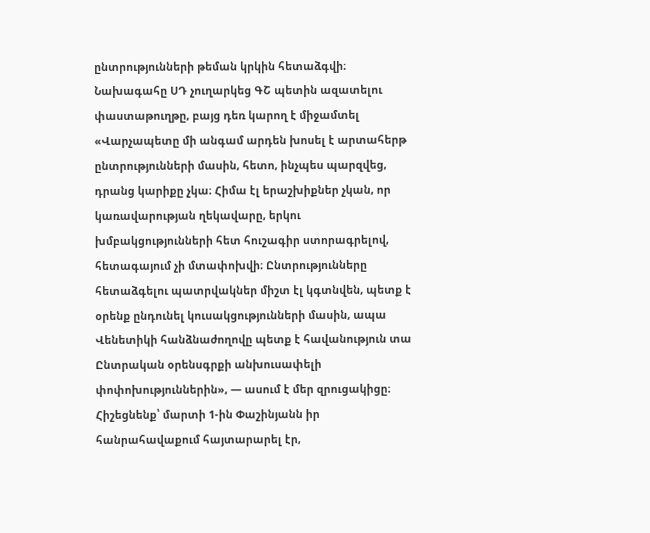ընտրությունների թեման կրկին հետաձգվի։
Նախագահը ՍԴ չուղարկեց ԳՇ պետին ազատելու փաստաթուղթը, բայց դեռ կարող է միջամտել
«Վարչապետը մի անգամ արդեն խոսել է արտահերթ ընտրությունների մասին, հետո, ինչպես պարզվեց, դրանց կարիքը չկա։ Հիմա էլ երաշխիքներ չկան, որ կառավարության ղեկավարը, երկու խմբակցությունների հետ հուշագիր ստորագրելով, հետագայում չի մտափոխվի։ Ընտրությունները հետաձգելու պատրվակներ միշտ էլ կգտնվեն, պետք է օրենք ընդունել կուսակցությունների մասին, ապա Վենետիկի հանձնաժողովը պետք է հավանություն տա Ընտրական օրենսգրքի անխուսափելի փոփոխություններին», — ասում է մեր զրուցակիցը։
Հիշեցնենք՝ մարտի 1-ին Փաշինյանն իր հանրահավաքում հայտարարել էր,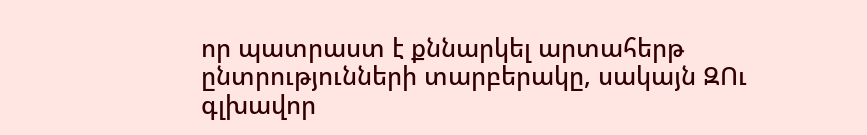որ պատրաստ է քննարկել արտահերթ ընտրությունների տարբերակը, սակայն ԶՈւ գլխավոր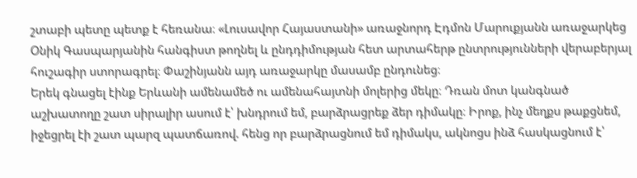շտաբի պետը պետք է հեռանա։ «Լուսավոր Հայաստանի» առաջնորդ Էդմոն Մարուքյանն առաջարկեց Օնիկ Գասպարյանին հանգիստ թողնել և ընդդիմության հետ արտահերթ ընտրությունների վերաբերյալ հուշագիր ստորագրել։ Փաշինյանն այդ առաջարկը մասամբ ընդունեց։
Երեկ գնացել էինք Երևանի ամենամեծ ու ամենահայտնի մոլերից մեկը։ Դռան մոտ կանգնած աշխատողը շատ սիրալիր ասում է՝ խնդրում եմ, բարձրացրեք ձեր դիմակը։ Իրոք, ինչ մեղքս թաքցնեմ, իջեցրել էի շատ պարզ պատճառով. հենց որ բարձրացնում եմ դիմակս, ակնոցս ինձ հասկացնում է՝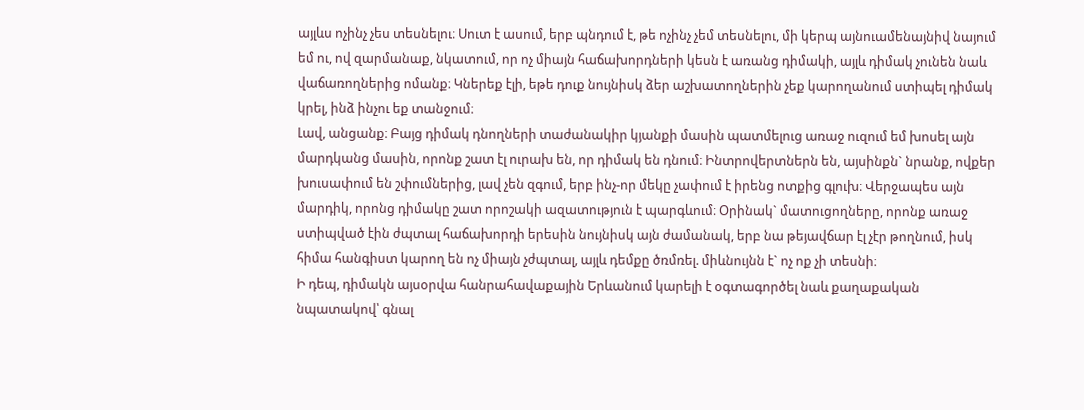այլևս ոչինչ չես տեսնելու։ Սուտ է ասում, երբ պնդում է, թե ոչինչ չեմ տեսնելու, մի կերպ այնուամենայնիվ նայում եմ ու, ով զարմանաք, նկատում, որ ոչ միայն հաճախորդների կեսն է առանց դիմակի, այլև դիմակ չունեն նաև վաճառողներից ոմանք։ Կներեք էլի, եթե դուք նույնիսկ ձեր աշխատողներին չեք կարողանում ստիպել դիմակ կրել, ինձ ինչու եք տանջում։
Լավ, անցանք։ Բայց դիմակ դնողների տաժանակիր կյանքի մասին պատմելուց առաջ ուզում եմ խոսել այն մարդկանց մասին, որոնք շատ էլ ուրախ են, որ դիմակ են դնում։ Ինտրովերտներն են, այսինքն` նրանք, ովքեր խուսափում են շփումներից, լավ չեն զգում, երբ ինչ-որ մեկը չափում է իրենց ոտքից գլուխ։ Վերջապես այն մարդիկ, որոնց դիմակը շատ որոշակի ազատություն է պարգևում։ Օրինակ` մատուցողները, որոնք առաջ ստիպված էին ժպտալ հաճախորդի երեսին նույնիսկ այն ժամանակ, երբ նա թեյավճար էլ չէր թողնում, իսկ հիմա հանգիստ կարող են ոչ միայն չժպտալ, այլև դեմքը ծռմռել. միևնույնն է` ոչ ոք չի տեսնի։
Ի դեպ, դիմակն այսօրվա հանրահավաքային Երևանում կարելի է օգտագործել նաև քաղաքական նպատակով՝ գնալ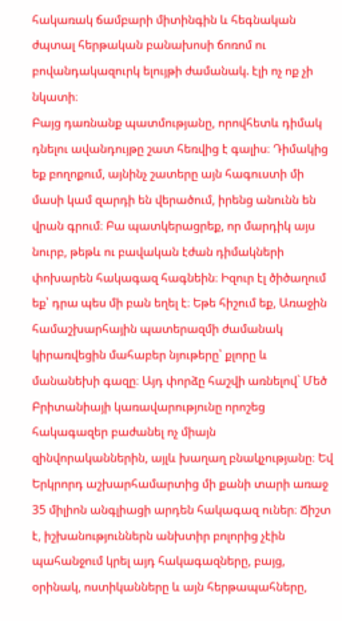հակառակ ճամբարի միտինգին և հեգնական ժպտալ հերթական բանախոսի ճոռոմ ու բովանդակազուրկ ելույթի ժամանակ. էլի ոչ ոք չի նկատի։
Բայց դառնանք պատմությանը, որովհետև դիմակ դնելու ավանդույթը շատ հեռվից է գալիս։ Դիմակից եք բողոքում, այնինչ շատերը այն հագուստի մի մասի կամ զարդի են վերածում, իրենց անունն են վրան գրում։ Բա պատկերացրեք, որ մարդիկ այս նուրբ, թեթև ու բավական էժան դիմակների փոխարեն հակագազ հագնեին։ Իզուր էլ ծիծաղում եք՝ դրա պես մի բան եղել է։ Եթե հիշում եք, Առաջին համաշխարհային պատերազմի ժամանակ կիրառվեցին մահաբեր նյութերը՝ քլորը և մանանեխի գազը։ Այդ փորձը հաշվի առնելով` Մեծ Բրիտանիայի կառավարությունը որոշեց հակագազեր բաժանել ոչ միայն զինվորականներին, այլև խաղաղ բնակչությանը։ Եվ Երկրորդ աշխարհամարտից մի քանի տարի առաջ 35 միլիոն անգլիացի արդեն հակագազ ուներ։ Ճիշտ է, իշխանություններն անխտիր բոլորից չէին պահանջում կրել այդ հակագազները, բայց, օրինակ, ոստիկանները և այն հերթապահները,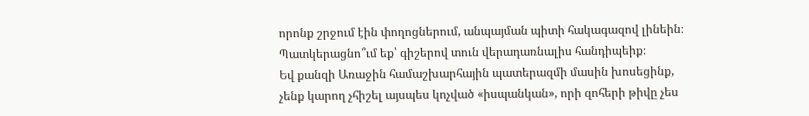որոնք շրջում էին փողոցներում, անպայման պիտի հակագազով լինեին։ Պատկերացնո՞ւմ եք՝ գիշերով տուն վերադառնալիս հանդիպեիք։
Եվ քանզի Առաջին համաշխարհային պատերազմի մասին խոսեցինք, չենք կարող չհիշել այսպես կոչված «իսպանկան», որի զոհերի թիվը չես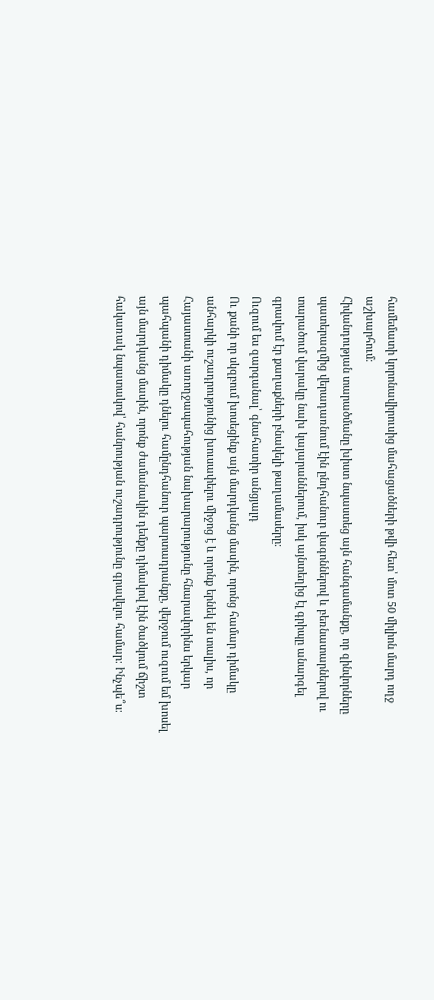համեմատի կորոնավիրուսից մահացածների թվի հետ՝ մոտ 50 միլիոն մարդ ողջ աշխարհում։
Հիվանդության տարածմանը խիստ նպաստեց այն հանգամանքը, որ զինվորները պատերազմից վերադառնում էին ընդհանուր վագոններով և բեռնատարներով ու տարածում վարակը նախ կայարաններում, իսկ այնտեղից էլ գրիպը անարգել գրավում էր քաղաքների բնակելի թաղամասերը։
Ուզում ես զարգանալ՝ գնահատիր անցյալդ
Ու քանի որ սկզբում խոսեցինք այն մարդկանց մասին, որոնց համար դիմակը անհարկի ուշադրությունից խուսափելու միջոց է և որոնք երնեկ են տալիս, որ Հայաստանի առողջապահության նախարարությունը հնարավորինս երկար պահպանի դիմակը դնելու համընդհանուր պարտադրանքը, վերջում ուզում եմ խոսել այն մարդկանց մասին, որոնք ժամանակին դեմքը դիմակով էին ծածկում ճիշտ հակառակ նպատակով՝ հանրության ուշադրությունը գրավելու համար։ Ինչպե՞ս։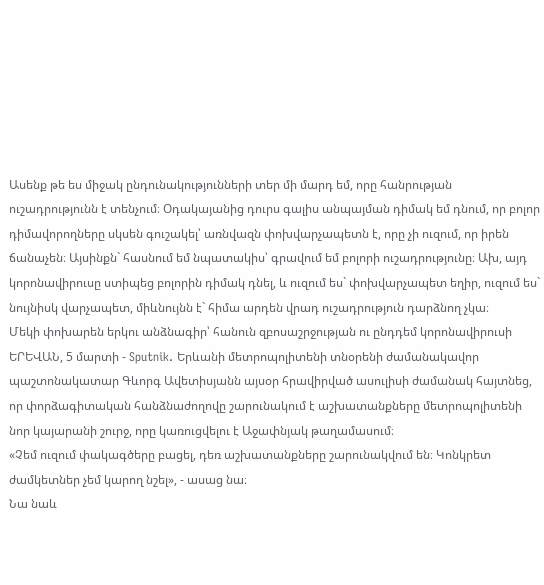Ասենք թե ես միջակ ընդունակությունների տեր մի մարդ եմ, որը հանրության ուշադրությունն է տենչում։ Օդակայանից դուրս գալիս անպայման դիմակ եմ դնում, որ բոլոր դիմավորողները սկսեն գուշակել՝ առնվազն փոխվարչապետն է, որը չի ուզում, որ իրեն ճանաչեն։ Այսինքն` հասնում եմ նպատակիս՝ գրավում եմ բոլորի ուշադրությունը։ Ախ, այդ կորոնավիրուսը ստիպեց բոլորին դիմակ դնել, և ուզում ես` փոխվարչապետ եղիր, ուզում ես` նույնիսկ վարչապետ, միևնույնն է` հիմա արդեն վրադ ուշադրություն դարձնող չկա։
Մեկի փոխարեն երկու անձնագիր՝ հանուն զբոսաշրջության ու ընդդեմ կորոնավիրուսի
ԵՐԵՎԱՆ, 5 մարտի - Sputnik. Երևանի մետրոպոլիտենի տնօրենի ժամանակավոր պաշտոնակատար Գևորգ Ավետիսյանն այսօր հրավիրված ասուլիսի ժամանակ հայտնեց, որ փորձագիտական հանձնաժողովը շարունակում է աշխատանքները մետրոպոլիտենի նոր կայարանի շուրջ, որը կառուցվելու է Աջափնյակ թաղամասում։
«Չեմ ուզում փակագծերը բացել, դեռ աշխատանքները շարունակվում են։ Կոնկրետ ժամկետներ չեմ կարող նշել», - ասաց նա։
Նա նաև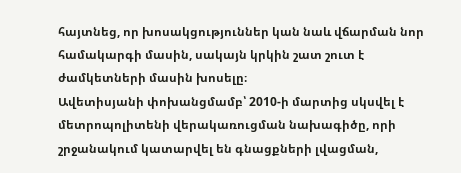հայտնեց, որ խոսակցություններ կան նաև վճարման նոր համակարգի մասին, սակայն կրկին շատ շուտ է ժամկետների մասին խոսելը։
Ավետիսյանի փոխանցմամբ՝ 2010-ի մարտից սկսվել է մետրոպոլիտենի վերակառուցման նախագիծը, որի շրջանակում կատարվել են գնացքների լվացման,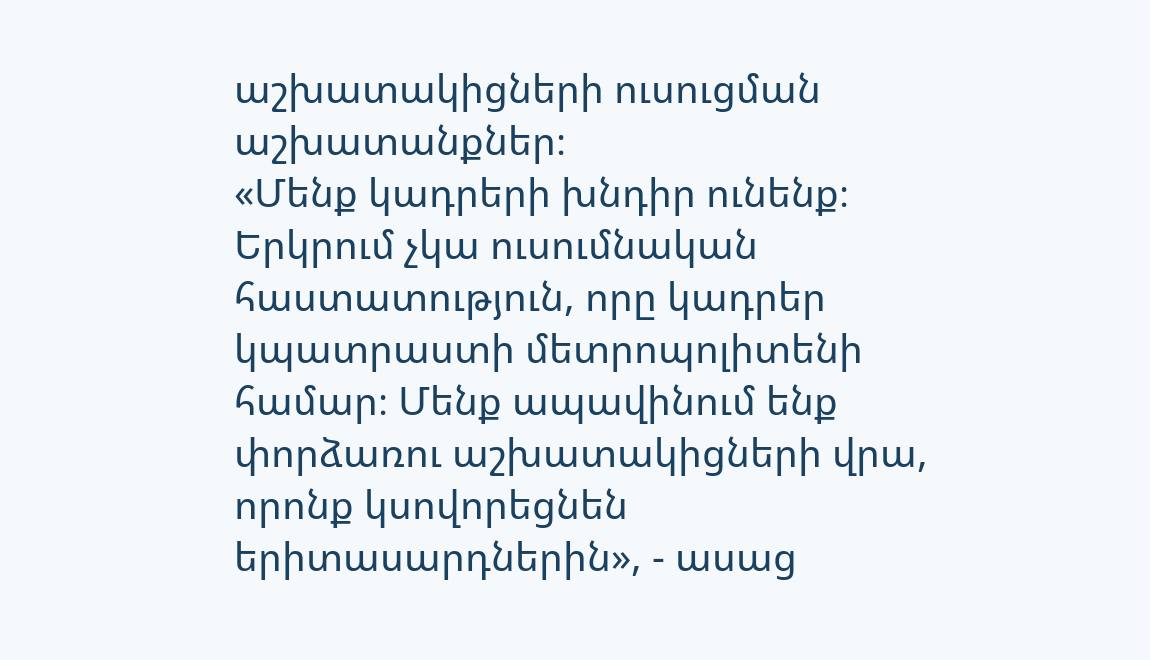աշխատակիցների ուսուցման աշխատանքներ։
«Մենք կադրերի խնդիր ունենք։ Երկրում չկա ուսումնական հաստատություն, որը կադրեր կպատրաստի մետրոպոլիտենի համար։ Մենք ապավինում ենք փորձառու աշխատակիցների վրա, որոնք կսովորեցնեն երիտասարդներին», - ասաց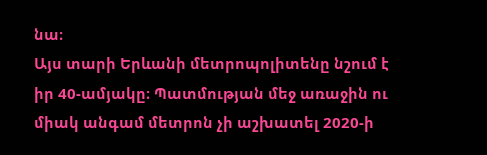նա։
Այս տարի Երևանի մետրոպոլիտենը նշում է իր 40-ամյակը։ Պատմության մեջ առաջին ու միակ անգամ մետրոն չի աշխատել 2020-ի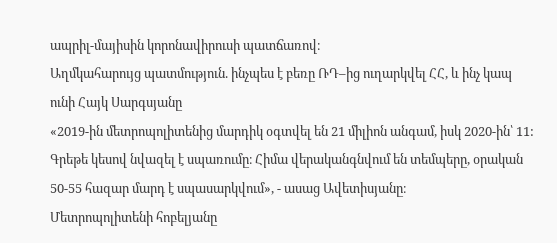ապրիլ-մայիսին կորոնավիրուսի պատճառով։
Աղմկահարույց պատմություն. ինչպես է բեռը ՌԴ–ից ուղարկվել ՀՀ, և ինչ կապ ունի Հայկ Սարգսյանը
«2019-ին մետրոպոլիտենից մարդիկ օգտվել են 21 միլիոն անգամ, իսկ 2020-ին՝ 11: Գրեթե կեսով նվազել է սպառումը։ Հիմա վերականգնվում են տեմպերը, օրական 50-55 հազար մարդ է սպասարկվում», - ասաց Ավետիսյանը։
Մետրոպոլիտենի հոբելյանը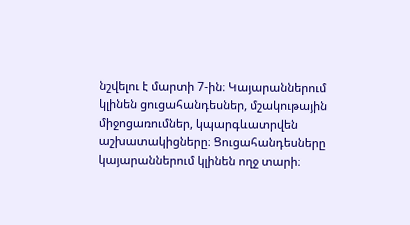նշվելու է մարտի 7-ին։ Կայարաններում կլինեն ցուցահանդեսներ, մշակութային միջոցառումներ, կպարգևատրվեն աշխատակիցները։ Ցուցահանդեսները կայարաններում կլինեն ողջ տարի։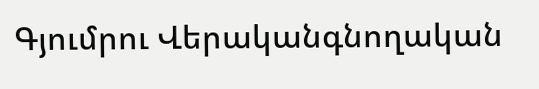Գյումրու Վերականգնողական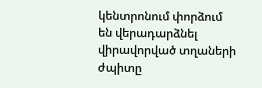կենտրոնում փորձում են վերադարձնել վիրավորված տղաների ժպիտը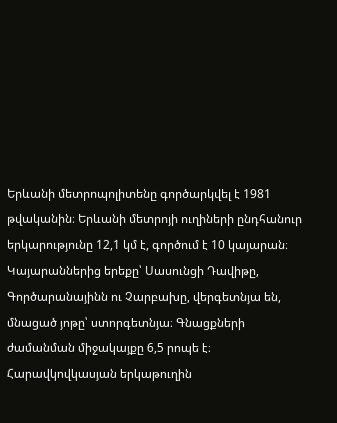Երևանի մետրոպոլիտենը գործարկվել է 1981 թվականին։ Երևանի մետրոյի ուղիների ընդհանուր երկարությունը 12,1 կմ է, գործում է 10 կայարան։ Կայարաններից երեքը՝ Սասունցի Դավիթը, Գործարանայինն ու Չարբախը, վերգետնյա են, մնացած յոթը՝ ստորգետնյա։ Գնացքների ժամանման միջակայքը 6,5 րոպե է։
Հարավկովկասյան երկաթուղին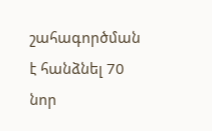շահագործման է հանձնել 70 նոր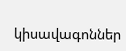կիսավագոններ